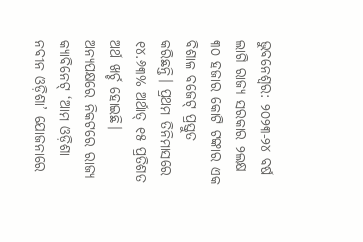ଭୁବନେଶ୍ବର: ୨୦୨୩-୨୪ ବର୍ଷ ଲାଗି ରାଜ୍ୟ ସରକାର ୨ଲକ୍ଷ ୩୦ ହଜାର କୋଟି ଟଙ୍କାର ଏକ ବିଶାଳ ବଜେଟ୍ ପ୍ରସ୍ତୁତ କରିଛନ୍ତି। ପ୍ରଥମ ତିନିମାସରେ ୧୪.୬୩% ଅର୍ଥାତ୍ ୧୫ ପ୍ରତିଶତ ଅର୍ଥ ଖର୍ଚ୍ଚ ହୋଇଛି। ଅନ୍ୟପକ୍ଷରେ ନିକଟରେ ରାଜ୍ୟ କ୍ୟାବିନେଟ୍ ‘ଆମ ଓଡ଼ିଶା ନବୀନ ଓଡ଼ିଶା’ ଯୋଜନାରେ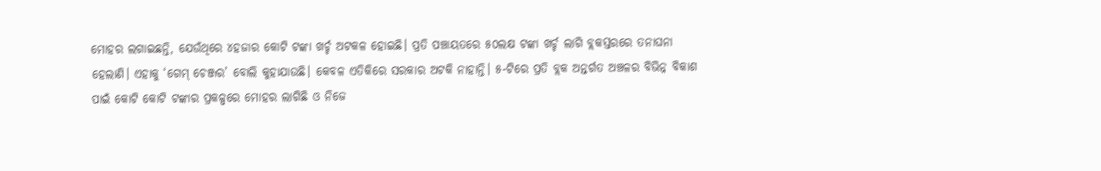ମୋହର ଲଗାଇଛନ୍ତି, ଯେଉଁଥିରେ ୪ହଜାର କୋଟି ଟଙ୍କା ଖର୍ଚ୍ଚ ଅଟକଳ ହୋଇଛି। ପ୍ରତି ପଞ୍ଚାୟତରେ ୫୦ଲକ୍ଷ ଟଙ୍କା ଖର୍ଚ୍ଚ ଲାଗି ବ୍ଲକସ୍ତରରେ ତନାଘନା ହେଲାଣି। ଏହାକୁ ‘ଗେମ୍ ଚେଞ୍ଜର’ ବୋଲି କୁହାଯାଉଛି। କେବଳ ଏତିକିରେ ସରକାର ଅଟକି ନାହାନ୍ତି। ୫-ଟିରେ ପ୍ରତି ବ୍ଲକ ଅନ୍ତର୍ଗତ ଅଞ୍ଚଳର ବିଭିନ୍ନ ବିକାଶ ପାଇଁ କୋଟି କୋଟି ଟଙ୍କାର ପ୍ରକଳ୍ପରେ ମୋହର ଲାଗିଛି ଓ ନିଜେ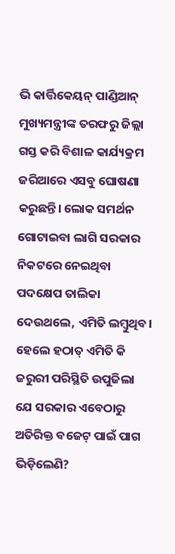ଭି କାର୍ତ୍ତିକେୟନ୍ ପାଣ୍ଡିଆନ୍ ମୁଖ୍ୟମନ୍ତ୍ରୀଙ୍କ ତରଫରୁ ଜିଲ୍ଲା ଗସ୍ତ କରି ବିଶାଳ କାର୍ଯ୍ୟକ୍ରମ ଜରିଆରେ ଏସବୁ ଘୋଷଣା କରୁଛନ୍ତି। ଲୋକ ସମର୍ଥନ ଗୋଟାଇବା ଲାଗି ସରକାର ନିକଟରେ ନେଇଥିବା ପଦକ୍ଷେପ ତାଲିକା ଦେଉଥଲେ, ଏମିତି ଲମ୍ବୁଥିବ।
ହେଲେ ହଠାତ୍ ଏମିତି କି ଜରୁରୀ ପରିସ୍ଥିତି ଉପୁଜିଲା ଯେ ସରକାର ଏବେଠାରୁ ଅତିରିକ୍ତ ବଜେଟ୍ ପାଇଁ ପାଗ ଭିଡ଼ିଲେଣି?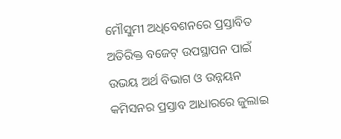ମୌସୁମୀ ଅଧିବେଶନରେ ପ୍ରସ୍ତାବିତ ଅତିରିକ୍ତ ବଜେଟ୍ ଉପସ୍ଥାପନ ପାଇଁ ଉଭୟ ଅର୍ଥ ବିଭାଗ ଓ ଉନ୍ନୟନ କମିସନର ପ୍ରସ୍ତାବ ଆଧାରରେ ଜୁଲାଇ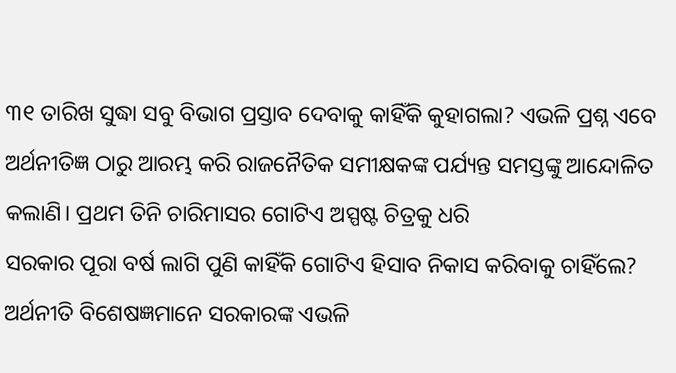୩୧ ତାରିଖ ସୁଦ୍ଧା ସବୁ ବିଭାଗ ପ୍ରସ୍ତାବ ଦେବାକୁ କାହିଁକି କୁହାଗଲା? ଏଭଳି ପ୍ରଶ୍ନ ଏବେ ଅର୍ଥନୀତିଜ୍ଞ ଠାରୁ ଆରମ୍ଭ କରି ରାଜନୈତିକ ସମୀକ୍ଷକଙ୍କ ପର୍ଯ୍ୟନ୍ତ ସମସ୍ତଙ୍କୁ ଆନ୍ଦୋଳିତ କଲାଣି। ପ୍ରଥମ ତିନି ଚାରିମାସର ଗୋଟିଏ ଅସ୍ପଷ୍ଟ ଚିତ୍ରକୁ ଧରି
ସରକାର ପୂରା ବର୍ଷ ଲାଗି ପୁଣି କାହିଁକି ଗୋଟିଏ ହିସାବ ନିକାସ କରିବାକୁ ଚାହିଁଲେ?
ଅର୍ଥନୀତି ବିଶେଷଜ୍ଞମାନେ ସରକାରଙ୍କ ଏଭଳି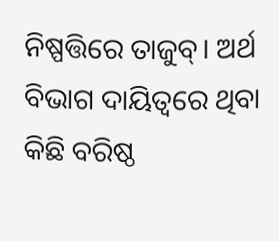ନିଷ୍ପତ୍ତିରେ ତାଜୁବ୍। ଅର୍ଥ ବିଭାଗ ଦାୟିତ୍ବରେ ଥିବା କିଛି ବରିଷ୍ଠ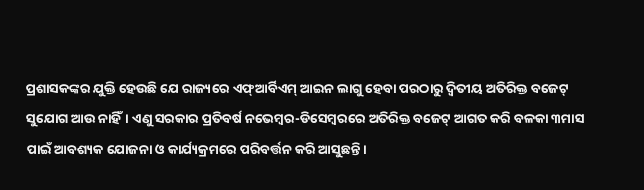ପ୍ରଶାସକଙ୍କର ଯୁକ୍ତି ହେଉଛି ଯେ ରାଜ୍ୟରେ ଏଫ୍ଆର୍ବିଏମ୍ ଆଇନ ଲାଗୁ ହେବା ପରଠାରୁ ଦ୍ବିତୀୟ ଅତିରିକ୍ତ ବଜେଟ୍ ସୁଯୋଗ ଆଉ ନାହିଁ। ଏଣୁ ସରକାର ପ୍ରତିବର୍ଷ ନଭେମ୍ବର-ଡିସେମ୍ବରରେ ଅତିରିକ୍ତ ବଜେଟ୍ ଆଗତ କରି ବଳକା ୩ମାସ ପାଇଁ ଆବଶ୍ୟକ ଯୋଜନା ଓ କାର୍ଯ୍ୟକ୍ରମରେ ପରିବର୍ତ୍ତନ କରି ଆସୁଛନ୍ତି।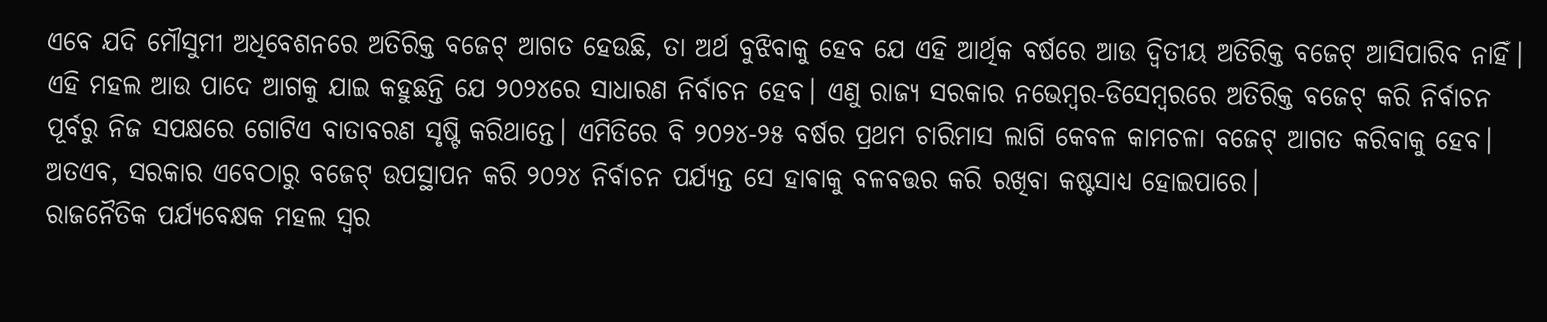ଏବେ ଯଦି ମୌସୁମୀ ଅଧିବେଶନରେ ଅତିରିକ୍ତ ବଜେଟ୍ ଆଗତ ହେଉଛି, ତା ଅର୍ଥ ବୁଝିବାକୁ ହେବ ଯେ ଏହି ଆର୍ଥିକ ବର୍ଷରେ ଆଉ ଦ୍ବିତୀୟ ଅତିରିକ୍ତ ବଜେଟ୍ ଆସିପାରିବ ନାହିଁ। ଏହି ମହଲ ଆଉ ପାଦେ ଆଗକୁ ଯାଇ କହୁଛନ୍ତି ଯେ ୨୦୨୪ରେ ସାଧାରଣ ନିର୍ବାଚନ ହେବ। ଏଣୁ ରାଜ୍ୟ ସରକାର ନଭେମ୍ବର-ଡିସେମ୍ବରରେ ଅତିରିକ୍ତ ବଜେଟ୍ କରି ନିର୍ବାଚନ ପୂର୍ବରୁ ନିଜ ସପକ୍ଷରେ ଗୋଟିଏ ବାତାବରଣ ସୃଷ୍ଟି କରିଥାନ୍ତେ। ଏମିତିରେ ବି ୨୦୨୪-୨୫ ବର୍ଷର ପ୍ରଥମ ଚାରିମାସ ଲାଗି କେବଳ କାମଚଳା ବଜେଟ୍ ଆଗତ କରିବାକୁ ହେବ। ଅତଏବ, ସରକାର ଏବେଠାରୁ ବଜେଟ୍ ଉପସ୍ଥାପନ କରି ୨୦୨୪ ନିର୍ବାଚନ ପର୍ଯ୍ୟନ୍ତ ସେ ହାଵାକୁ ବଳବତ୍ତର କରି ରଖିବା କଷ୍ଟସାଧ୍ୟ ହୋଇପାରେ।
ରାଜନୈତିକ ପର୍ଯ୍ୟବେକ୍ଷକ ମହଲ ସ୍ବର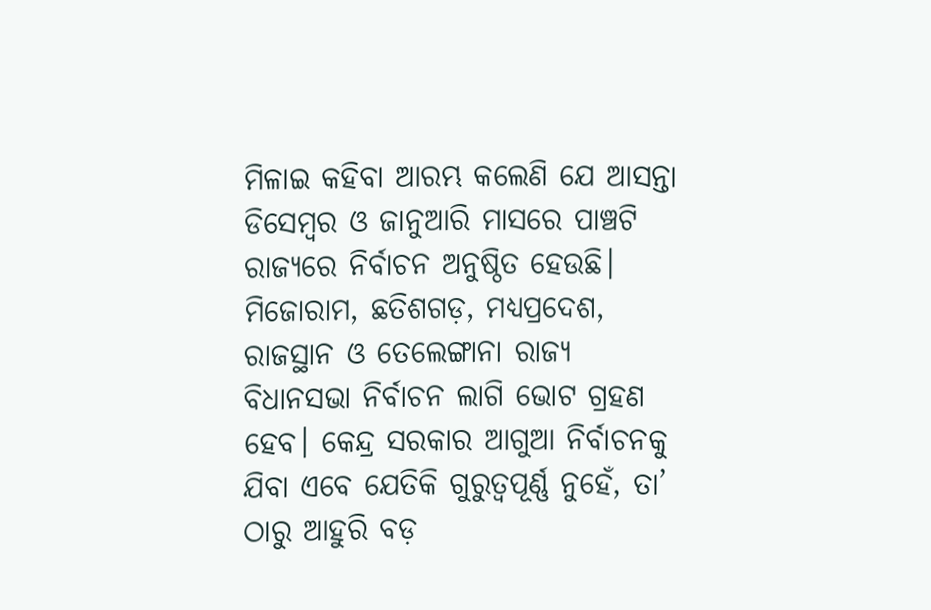ମିଳାଇ କହିବା ଆରମ୍ଭ କଲେଣି ଯେ ଆସନ୍ତା ଡିସେମ୍ବର ଓ ଜାନୁଆରି ମାସରେ ପାଞ୍ଚଟି ରାଜ୍ୟରେ ନିର୍ବାଚନ ଅନୁଷ୍ଠିତ ହେଉଛି। ମିଜୋରାମ, ଛତିଶଗଡ଼, ମଧ୍ୟପ୍ରଦେଶ, ରାଜସ୍ଥାନ ଓ ତେଲେଙ୍ଗାନା ରାଜ୍ୟ ବିଧାନସଭା ନିର୍ବାଚନ ଲାଗି ଭୋଟ ଗ୍ରହଣ ହେବ। କେନ୍ଦ୍ର ସରକାର ଆଗୁଆ ନିର୍ବାଚନକୁ ଯିବା ଏବେ ଯେତିକି ଗୁରୁତ୍ବପୂର୍ଣ୍ଣ ନୁହେଁ, ତା’ ଠାରୁ ଆହୁରି ବଡ଼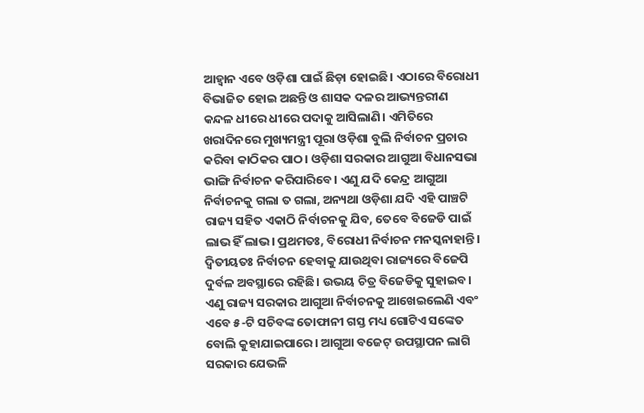ଆହ୍ବାନ ଏବେ ଓଡ଼ିଶା ପାଇଁ ଛିଡ଼ା ହୋଇଛି। ଏଠାରେ ବିରୋଧୀ ବିଭାଜିତ ହୋଇ ଅଛନ୍ତି ଓ ଶାସକ ଦଳର ଆଭ୍ୟନ୍ତରୀଣ କନ୍ଦଳ ଧୀରେ ଧୀରେ ପଦାକୁ ଆସିଲାଣି। ଏମିତିରେ ଖରାଦିନରେ ମୁଖ୍ୟମନ୍ତ୍ରୀ ପୂରା ଓଡ଼ିଶା ବୁଲି ନିର୍ବାଚନ ପ୍ରଚାର କରିବା କାଠିକର ପାଠ। ଓଡ଼ିଶା ସରକାର ଆଗୁଆ ବିଧାନସଭା ଭାଙ୍ଗି ନିର୍ବାଚନ କରିପାରିବେ। ଏଣୁ ଯଦି କେନ୍ଦ୍ର ଆଗୁଆ ନିର୍ବାଚନକୁ ଗଲା ତ ଗଲା, ଅନ୍ୟଥା ଓଡ଼ିଶା ଯଦି ଏହି ପାଞ୍ଚଟି ରାଜ୍ୟ ସହିତ ଏକାଠି ନିର୍ବାଚନକୁ ଯିବ, ତେବେ ବିଜେଡି ପାଇଁ ଲାଭ ହିଁ ଲାଭ। ପ୍ରଥମତଃ, ବିରୋଧୀ ନିର୍ବାଚନ ମନସ୍କନାହାନ୍ତି। ଦ୍ବିତୀୟତଃ ନିର୍ବାଚନ ହେବାକୁ ଯାଉଥିବା ରାଜ୍ୟରେ ବିଜେପି ଦୁର୍ବଳ ଅବସ୍ଥାରେ ରହିଛି। ଉଭୟ ଚିତ୍ର ବିଜେଡିକୁ ସୁହାଇବ। ଏଣୁ ରାଜ୍ୟ ସରକାର ଆଗୁଆ ନିର୍ବାଚନକୁ ଆଖେଇଲେଣି ଏବଂ ଏବେ ୫-ଟି ସଚିବଙ୍କ ତୋଫାନୀ ଗସ୍ତ ମଧ୍ୟ ଗୋଟିଏ ସଙ୍କେତ ବୋଲି କୁହାଯାଇପାରେ। ଆଗୁଆ ବଜେଟ୍ ଉପସ୍ଥାପନ ଲାଗି ସରକାର ଯେଭଳି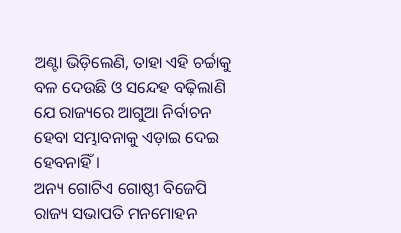ଅଣ୍ଟା ଭିଡ଼ିଲେଣି, ତାହା ଏହି ଚର୍ଚ୍ଚାକୁ ବଳ ଦେଉଛି ଓ ସନ୍ଦେହ ବଢ଼ିଲାଣି ଯେ ରାଜ୍ୟରେ ଆଗୁଆ ନିର୍ବାଚନ ହେବା ସମ୍ଭାବନାକୁ ଏଡ଼ାଇ ଦେଇ ହେବନାହିଁ।
ଅନ୍ୟ ଗୋଟିଏ ଗୋଷ୍ଠୀ ବିଜେପି ରାଜ୍ୟ ସଭାପତି ମନମୋହନ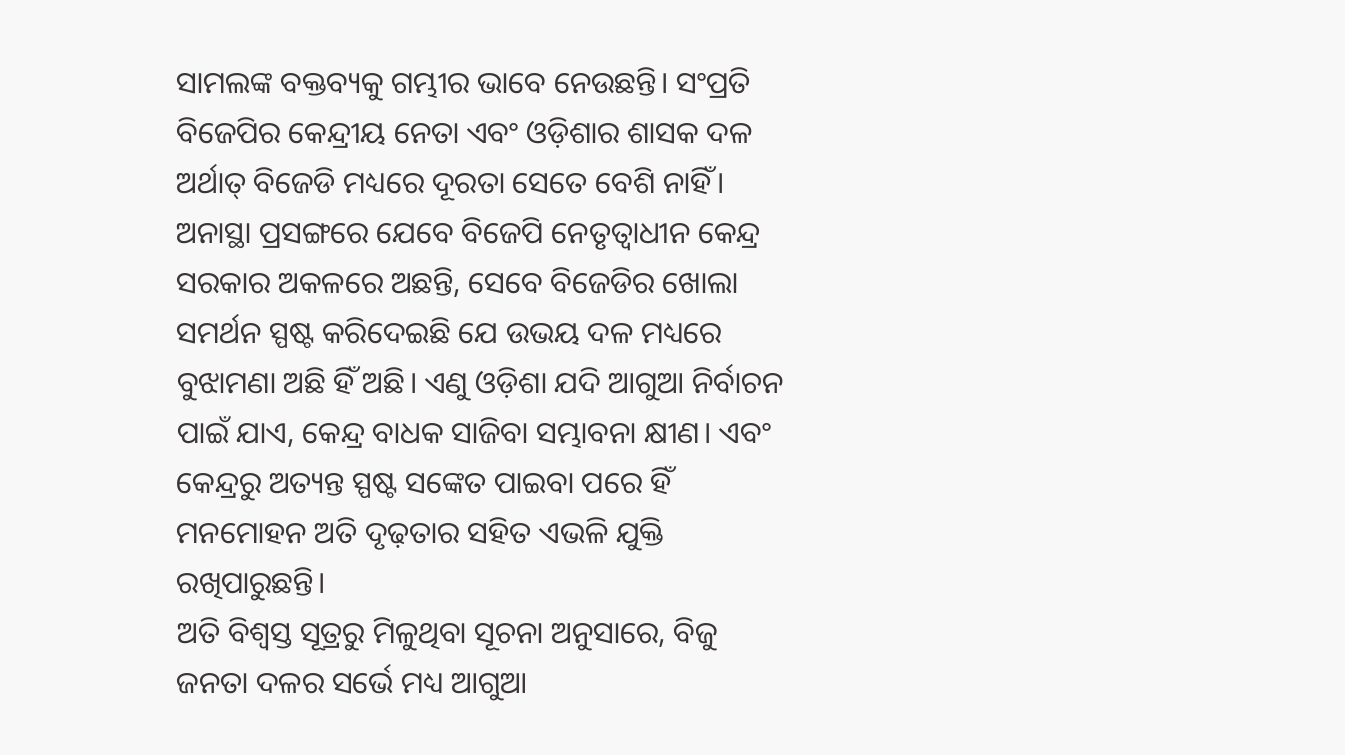ସାମଲଙ୍କ ବକ୍ତବ୍ୟକୁ ଗମ୍ଭୀର ଭାବେ ନେଉଛନ୍ତି। ସଂପ୍ରତି ବିଜେପିର କେନ୍ଦ୍ରୀୟ ନେତା ଏବଂ ଓଡ଼ିଶାର ଶାସକ ଦଳ ଅର୍ଥାତ୍ ବିଜେଡି ମଧ୍ୟରେ ଦୂରତା ସେତେ ବେଶି ନାହିଁ। ଅନାସ୍ଥା ପ୍ରସଙ୍ଗରେ ଯେବେ ବିଜେପି ନେତୃତ୍ବାଧୀନ କେନ୍ଦ୍ର ସରକାର ଅକଳରେ ଅଛନ୍ତି, ସେବେ ବିଜେଡିର ଖୋଲା ସମର୍ଥନ ସ୍ପଷ୍ଟ କରିଦେଇଛି ଯେ ଉଭୟ ଦଳ ମଧ୍ୟରେ ବୁଝାମଣା ଅଛି ହିଁ ଅଛି। ଏଣୁ ଓଡ଼ିଶା ଯଦି ଆଗୁଆ ନିର୍ବାଚନ ପାଇଁ ଯାଏ, କେନ୍ଦ୍ର ବାଧକ ସାଜିବା ସମ୍ଭାବନା କ୍ଷୀଣ। ଏବଂ କେନ୍ଦ୍ରରୁ ଅତ୍ୟନ୍ତ ସ୍ପଷ୍ଟ ସଙ୍କେତ ପାଇବା ପରେ ହିଁ ମନମୋହନ ଅତି ଦୃଢ଼ତାର ସହିତ ଏଭଳି ଯୁକ୍ତି ରଖିପାରୁଛନ୍ତି।
ଅତି ବିଶ୍ବସ୍ତ ସୂତ୍ରରୁ ମିଳୁଥିବା ସୂଚନା ଅନୁସାରେ, ବିଜୁ ଜନତା ଦଳର ସର୍ଭେ ମଧ୍ୟ ଆଗୁଆ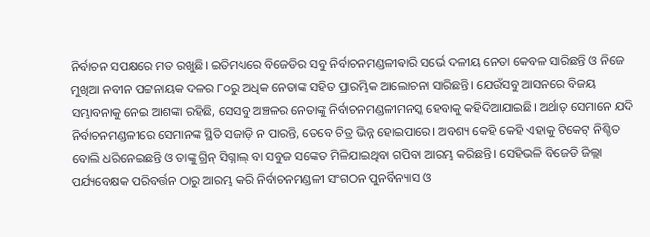ନିର୍ବାଚନ ସପକ୍ଷରେ ମତ ରଖୁଛି। ଇତିମଧ୍ୟରେ ବିଜେଡିର ସବୁ ନିର୍ବାଚନମଣ୍ଡଳୀଵାରି ସର୍ଭେ ଦଳୀୟ ନେତା କେବଳ ସାରିଛନ୍ତି ଓ ନିଜେ ମୁଖିଆ ନବୀନ ପଟ୍ଟନାୟକ ଦଳର ୮୦ରୁ ଅଧିକ ନେତାଙ୍କ ସହିତ ପ୍ରାରମ୍ଭିକ ଆଲୋଚନା ସାରିଛନ୍ତି। ଯେଉଁସବୁ ଆସନରେ ବିଜୟ ସମ୍ଭାବନାକୁ ନେଇ ଆଶଙ୍କା ରହିଛି, ସେସବୁ ଅଞ୍ଚଳର ନେତାଙ୍କୁ ନିର୍ବାଚନମଣ୍ଡଳୀମନସ୍କ ହେବାକୁ କହିଦିଆଯାଇଛି। ଅର୍ଥାତ୍ ସେମାନେ ଯଦି ନିର୍ବାଚନମଣ୍ଡଳୀରେ ସେମାନଙ୍କ ସ୍ଥିତି ସଜାଡ଼ି ନ ପାରନ୍ତି, ତେବେ ଚିତ୍ର ଭିନ୍ନ ହୋଇପାରେ। ଅବଶ୍ୟ କେହି କେହି ଏହାକୁ ଟିକେଟ୍ ନିଶ୍ଚିତ ବୋଲି ଧରିନେଇଛନ୍ତି ଓ ତାଙ୍କୁ ଗ୍ରିନ୍ ସିଗ୍ନାଲ୍ ବା ସବୁଜ ସଙ୍କେତ ମିଳିଯାଇଥିବା ଗପିବା ଆରମ୍ଭ କରିଛନ୍ତି। ସେହିଭଳି ବିଜେଡି ଜିଲ୍ଲା ପର୍ଯ୍ୟବେକ୍ଷକ ପରିବର୍ତ୍ତନ ଠାରୁ ଆରମ୍ଭ କରି ନିର୍ବାଚନମଣ୍ଡଳୀ ସଂଗଠନ ପୁନର୍ବିନ୍ୟାସ ଓ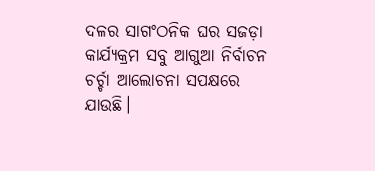ଦଳର ସାଗଂଠନିକ ଘର ସଜଡ଼ା କାର୍ଯ୍ୟକ୍ରମ ସବୁ ଆଗୁଆ ନିର୍ବାଚନ ଚର୍ଚ୍ଚା ଆଲୋଚନା ସପକ୍ଷରେ ଯାଉଛି।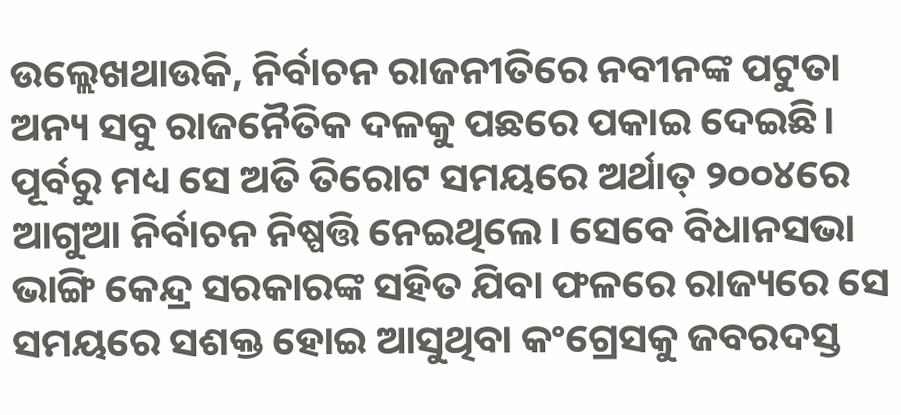ଉଲ୍ଲେଖଥାଉକି, ନିର୍ବାଚନ ରାଜନୀତିରେ ନବୀନଙ୍କ ପଟୁତା ଅନ୍ୟ ସବୁ ରାଜନୈତିକ ଦଳକୁ ପଛରେ ପକାଇ ଦେଇଛି। ପୂର୍ବରୁ ମଧ୍ୟ ସେ ଅତି ତିରୋଟ ସମୟରେ ଅର୍ଥାତ୍ ୨୦୦୪ରେ ଆଗୁଆ ନିର୍ବାଚନ ନିଷ୍ପତ୍ତି ନେଇଥିଲେ। ସେବେ ବିଧାନସଭା ଭାଙ୍ଗି କେନ୍ଦ୍ର ସରକାରଙ୍କ ସହିତ ଯିବା ଫଳରେ ରାଜ୍ୟରେ ସେ ସମୟରେ ସଶକ୍ତ ହୋଇ ଆସୁଥିବା କଂଗ୍ରେସକୁ ଜବରଦସ୍ତ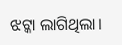ଝଟ୍କା ଲାଗିଥିଲା।